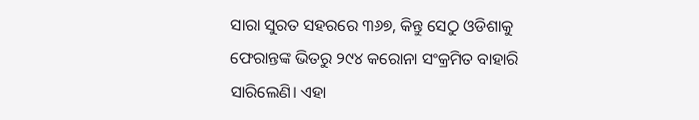ସାରା ସୁରତ ସହରରେ ୩୬୭, କିନ୍ତୁ ସେଠୁ ଓଡିଶାକୁ ଫେରାନ୍ତଙ୍କ ଭିତରୁ ୨୯୪ କରୋନା ସଂକ୍ରମିତ ବାହାରି ସାରିଲେଣି। ଏହା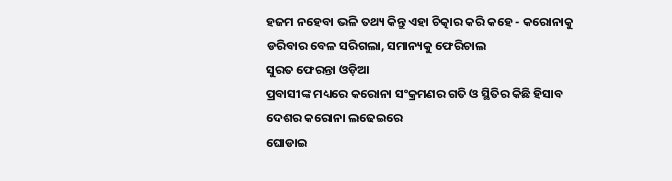ହଜମ ନହେବା ଭଳି ତଥ୍ୟ କିନ୍ତୁ ଏହା ଚିତ୍କାର କରି କହେ - କରୋନାକୁ ଡରିବାର ବେଳ ସରିଗଲା, ସମାନ୍ୟକୁ ଫେରିଚାଲ
ସୁରତ ଫେରନ୍ତା ଓଡ଼ିଆ
ପ୍ରବାସୀଙ୍କ ମଧ୍ୟରେ କରୋନା ସଂକ୍ରମଣର ଗତି ଓ ସ୍ଥିତିର କିଛି ହିସାବ ଦେଶର କରୋନା ଲଢେଇରେ
ଘୋଡାଇ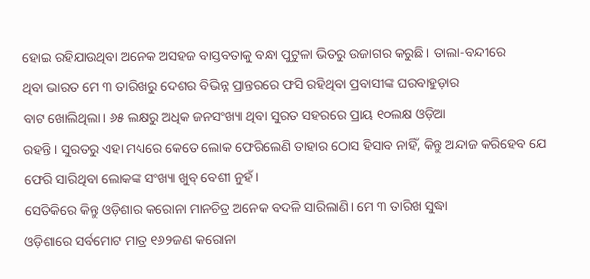ହୋଇ ରହିଯାଉଥିବା ଅନେକ ଅସହଜ ବାସ୍ତବତାକୁ ବନ୍ଧା ପୁଟୁଳା ଭିତରୁ ଉଜାଗର କରୁଛି। ତାଲା-ବନ୍ଦୀରେ
ଥିବା ଭାରତ ମେ ୩ ତାରିଖରୁ ଦେଶର ବିଭିନ୍ନ ପ୍ରାନ୍ତରରେ ଫସି ରହିଥିବା ପ୍ରବାସୀଙ୍କ ଘରବାହୁଡ଼ାର
ବାଟ ଖୋଲିଥିଲା। ୬୫ ଲକ୍ଷରୁ ଅଧିକ ଜନସଂଖ୍ୟା ଥିବା ସୁରତ ସହରରେ ପ୍ରାୟ ୧୦ଲକ୍ଷ ଓଡ଼ିଆ
ରହନ୍ତି। ସୁରତରୁ ଏହା ମଧ୍ୟରେ କେତେ ଲୋକ ଫେରିଲେଣି ତାହାର ଠୋସ ହିସାବ ନାହିଁ, କିନ୍ତୁ ଅନ୍ଦାଜ କରିହେବ ଯେ ଫେରି ସାରିଥିବା ଲୋକଙ୍କ ସଂଖ୍ୟା ଖୁବ୍ ବେଶୀ ନୁହଁ।
ସେତିକିରେ କିନ୍ତୁ ଓଡ଼ିଶାର କରୋନା ମାନଚିତ୍ର ଅନେକ ବଦଳି ସାରିଲାଣି। ମେ ୩ ତାରିଖ ସୁଦ୍ଧା
ଓଡ଼ିଶାରେ ସର୍ବମୋଟ ମାତ୍ର ୧୬୨ଜଣ କରୋନା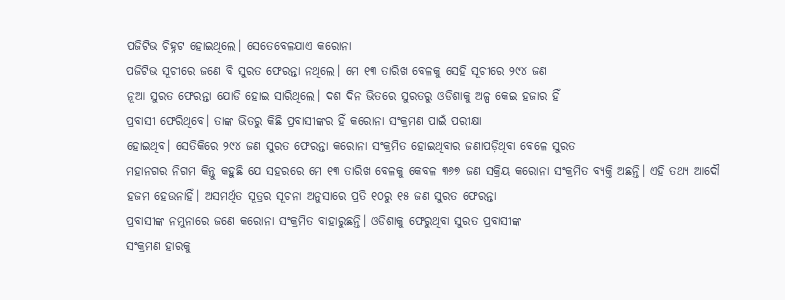ପଜିଟିଭ ଚିହ୍ନଟ ହୋଇଥିଲେ। ସେତେବେଳଯାଏ କରୋନା
ପଜିଟିଭ ସୂଚୀରେ ଜଣେ ବି ସୁରତ ଫେରନ୍ତା ନଥିଲେ। ମେ ୧୩ ତାରିଖ ବେଳକୁ ସେହି ସୂଚୀରେ ୨୯୪ ଜଣ
ନୂଆ ସୁରତ ଫେରନ୍ତା ଯୋଡି ହୋଇ ସାରିଥିଲେ। ଦଶ ଦିନ ଭିତରେ ସୁରତରୁ ଓଡିଶାକୁ ଅଳ୍ପ କେଇ ହଜାର ହିଁ
ପ୍ରବାସୀ ଫେରିଥିବେ। ତାଙ୍କ ଭିତରୁ କିଛି ପ୍ରବାସୀଙ୍କର ହିଁ କରୋନା ସଂକ୍ରମଣ ପାଇଁ ପରୀକ୍ଷା
ହୋଇଥିବ। ସେତିକିରେ ୨୯୪ ଜଣ ସୁରତ ଫେରନ୍ତା କରୋନା ସଂକ୍ରମିତ ହୋଇଥିବାର ଜଣାପଡ଼ିଥିବା ବେଳେ ସୁରତ
ମହାନଗର ନିଗମ କିନ୍ତୁ କହୁଛି ଯେ ସହରରେ ମେ ୧୩ ତାରିଖ ବେଳକୁ କେବଳ ୩୬୭ ଜଣ ସକ୍ରିୟ କରୋନା ସଂକ୍ରମିତ ବ୍ୟକ୍ତି ଅଛନ୍ତି। ଏହି ତଥ୍ୟ ଆଦୌ ହଜମ ହେଉନାହିଁ। ଅସମର୍ଥିତ ସୂତ୍ରର ସୂଚନା ଅନୁସାରେ ପ୍ରତି ୧୦ରୁ ୧୫ ଜଣ ସୁରତ ଫେରନ୍ତା
ପ୍ରବାସୀଙ୍କ ନମୁନାରେ ଜଣେ କରୋନା ସଂକ୍ରମିତ ବାହାରୁଛନ୍ତି। ଓଡିଶାକୁ ଫେରୁଥିବା ସୁରତ ପ୍ରବାସୀଙ୍କ
ସଂକ୍ରମଣ ହାରକୁ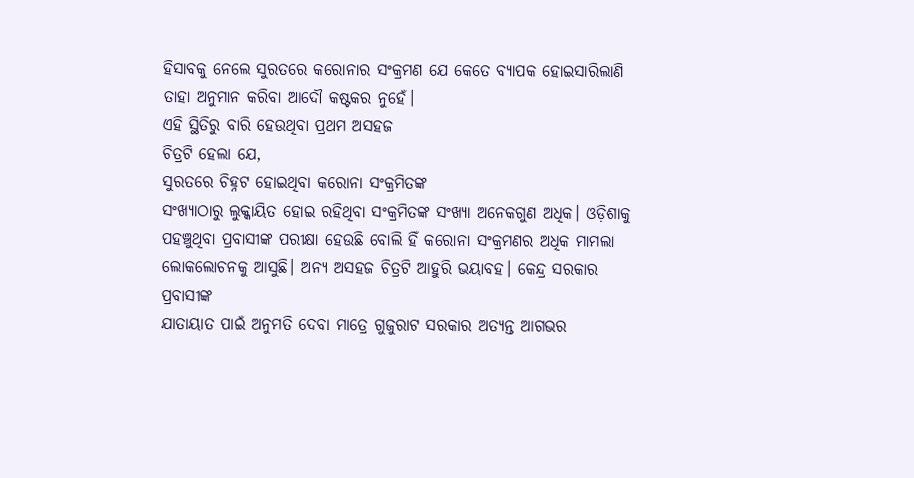ହିସାବକୁ ନେଲେ ସୁରତରେ କରୋନାର ସଂକ୍ରମଣ ଯେ କେତେ ବ୍ୟାପକ ହୋଇସାରିଲାଣି
ତାହା ଅନୁମାନ କରିବା ଆଦୌ କଷ୍ଟକର ନୁହେଁ।
ଏହି ସ୍ଥିତିରୁ ବାରି ହେଉଥିବା ପ୍ରଥମ ଅସହଜ
ଚିତ୍ରଟି ହେଲା ଯେ,
ସୁରତରେ ଚିହ୍ନଟ ହୋଇଥିବା କରୋନା ସଂକ୍ରମିତଙ୍କ
ସଂଖ୍ୟାଠାରୁ ଲୁକ୍କାୟିତ ହୋଇ ରହିଥିବା ସଂକ୍ରମିତଙ୍କ ସଂଖ୍ୟା ଅନେକଗୁଣ ଅଧିକ। ଓଡ଼ିଶାକୁ
ପହଞ୍ଚୁଥିବା ପ୍ରବାସୀଙ୍କ ପରୀକ୍ଷା ହେଉଛି ବୋଲି ହିଁ କରୋନା ସଂକ୍ରମଣର ଅଧିକ ମାମଲା
ଲୋକଲୋଚନକୁ ଆସୁଛି। ଅନ୍ୟ ଅସହଜ ଚିତ୍ରଟି ଆହୁରି ଭୟାବହ। କେନ୍ଦ୍ର ସରକାର ପ୍ରବାସୀଙ୍କ
ଯାତାୟାତ ପାଇଁ ଅନୁମତି ଦେବା ମାତ୍ରେ ଗୁଜୁରାଟ ସରକାର ଅତ୍ୟନ୍ତ ଆଗଭର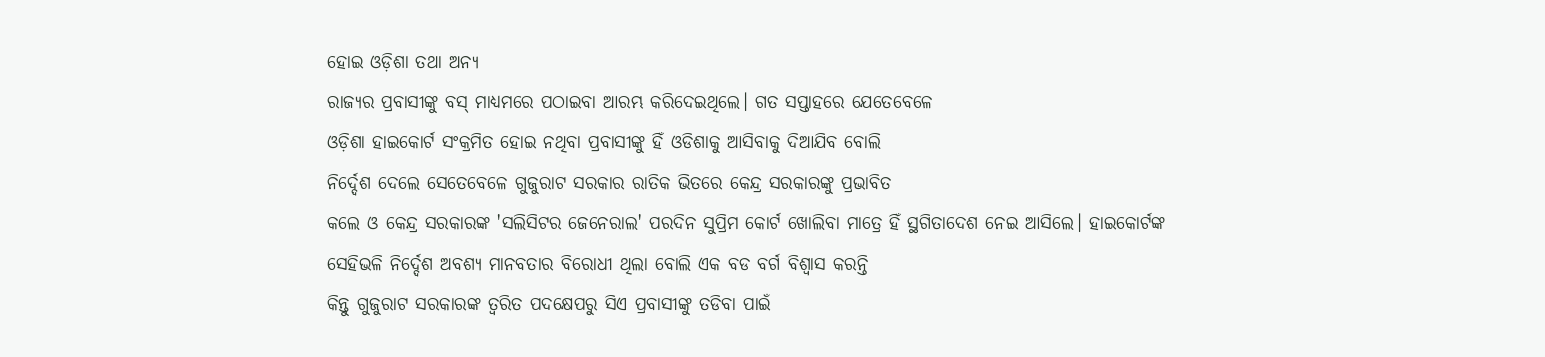ହୋଇ ଓଡ଼ିଶା ତଥା ଅନ୍ୟ
ରାଜ୍ୟର ପ୍ରବାସୀଙ୍କୁ ବସ୍ ମାଧ୍ଯମରେ ପଠାଇବା ଆରମ୍ଭ କରିଦେଇଥିଲେ। ଗତ ସପ୍ତାହରେ ଯେତେବେଳେ
ଓଡ଼ିଶା ହାଇକୋର୍ଟ ସଂକ୍ରମିତ ହୋଇ ନଥିବା ପ୍ରବାସୀଙ୍କୁ ହିଁ ଓଡିଶାକୁ ଆସିବାକୁ ଦିଆଯିବ ବୋଲି
ନିର୍ଦ୍ଦେଶ ଦେଲେ ସେତେବେଳେ ଗୁଜୁରାଟ ସରକାର ରାତିକ ଭିତରେ କେନ୍ଦ୍ର ସରକାରଙ୍କୁ ପ୍ରଭାବିତ
କଲେ ଓ କେନ୍ଦ୍ର ସରକାରଙ୍କ 'ସଲିସିଟର ଜେନେରାଲ' ପରଦିନ ସୁପ୍ରିମ କୋର୍ଟ ଖୋଲିବା ମାତ୍ରେ ହିଁ ସ୍ଥଗିତାଦେଶ ନେଇ ଆସିଲେ। ହାଇକୋର୍ଟଙ୍କ
ସେହିଭଳି ନିର୍ଦ୍ଦେଶ ଅବଶ୍ୟ ମାନବତାର ବିରୋଧୀ ଥିଲା ବୋଲି ଏକ ବଡ ବର୍ଗ ବିଶ୍ୱାସ କରନ୍ତି
କିନ୍ତୁ ଗୁଜୁରାଟ ସରକାରଙ୍କ ତ୍ୱରିତ ପଦକ୍ଷେପରୁ ସିଏ ପ୍ରବାସୀଙ୍କୁ ତଡିବା ପାଇଁ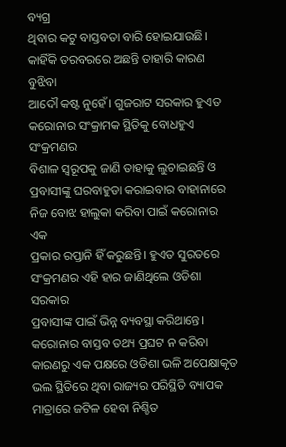ବ୍ୟଗ୍ର
ଥିବାର କଟୁ ବାସ୍ତବତା ବାରି ହୋଇଯାଉଛି। କାହିଁକି ତରବରରେ ଅଛନ୍ତି ତାହାରି କାରଣ ବୁଝିବା
ଆଦୌ କଷ୍ଟ ନୁହେଁ। ଗୁଜରାଟ ସରକାର ହୁଏତ କରୋନାର ସଂକ୍ରାମକ ସ୍ଥିତିକୁ ବୋଧହୁଏ ସଂକ୍ରମଣର
ବିଶାଳ ସ୍ୱରୂପକୁ ଜାଣି ତାହାକୁ ଲୁଚାଇଛନ୍ତି ଓ ପ୍ରବାସୀଙ୍କୁ ଘରବାହୁଡା କରାଇବାର ବାହାନାରେ ନିଜ ବୋଝ ହାଲୁକା କରିବା ପାଇଁ କରୋନାର ଏକ
ପ୍ରକାର ରପ୍ତାନି ହିଁ କରୁଛନ୍ତି। ହୁଏତ ସୁରତରେ ସଂକ୍ରମଣର ଏହି ହାର ଜାଣିଥିଲେ ଓଡିଶା ସରକାର
ପ୍ରବାସୀଙ୍କ ପାଇଁ ଭିନ୍ନ ବ୍ୟବସ୍ଥା କରିଥାନ୍ତେ। କରୋନାର ବାସ୍ତବ ତଥ୍ୟ ପ୍ରଘଟ ନ କରିବା
କାରଣରୁ ଏକ ପକ୍ଷରେ ଓଡିଶା ଭଳି ଅପେକ୍ଷାକୃତ ଭଲ ସ୍ଥିତିରେ ଥିବା ରାଜ୍ୟର ପରିସ୍ଥିତି ବ୍ୟାପକ
ମାତ୍ରାରେ ଜଟିଳ ହେବା ନିଶ୍ଚିତ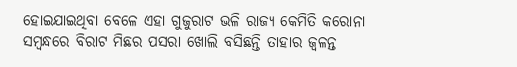ହୋଇଯାଇଥିବା ବେଳେ ଏହା ଗୁଜୁରାଟ ଭଳି ରାଜ୍ୟ କେମିତି କରୋନା
ସମ୍ବନ୍ଧରେ ବିରାଟ ମିଛର ପସରା ଖୋଲି ବସିଛନ୍ତି ତାହାର ଜ୍ୱଳନ୍ତ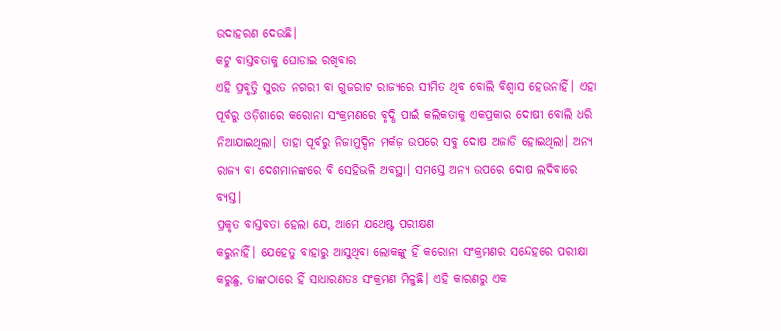ଉଦାହରଣ ଦେଉଛି।
କଟୁ ବାସ୍ତବତାକୁ ଘୋଡାଇ ରଖିବାର
ଏହି ପ୍ରବୃତ୍ତି ସୁରତ ନଗରୀ ବା ଗୁଜରାଟ ରାଜ୍ୟରେ ସୀମିତ ଥିବ ବୋଲି ବିଶ୍ୱାସ ହେଉନାହିଁ। ଏହା
ପୂର୍ବରୁ ଓଡ଼ିଶାରେ କରୋନା ସଂକ୍ରମଣରେ ବୃଦ୍ଧି ପାଇଁ କଲିକତାକୁ ଏକପ୍ରକାର ଦୋଷୀ ବୋଲି ଧରି
ନିଆଯାଇଥିଲା। ତାହା ପୂର୍ବରୁ ନିଜାମୁଦ୍ଦିନ ମର୍କଜ଼ ଉପରେ ସବୁ ଦୋଷ ଅଜାଡି ହୋଇଥିଲା। ଅନ୍ୟ
ରାଜ୍ୟ ବା ଦେଶମାନଙ୍କରେ ବି ସେହିଭଳି ଅବସ୍ଥା। ସମସ୍ତେ ଅନ୍ୟ ଉପରେ ଦୋଷ ଲଦିବାରେ ବ୍ୟସ୍ତ।
ପ୍ରକୃତ ବାସ୍ତବତା ହେଲା ଯେ, ଆମେ ଯଥେଷ୍ଟ ପରୀକ୍ଷଣ
କରୁନାହିଁ। ଯେହେତୁ ବାହାରୁ ଆସୁଥିବା ଲୋକଙ୍କୁ ହିଁ କରୋନା ସଂକ୍ରମଣର ସନ୍ଦେହରେ ପରୀକ୍ଷା
କରୁଛୁ, ତାଙ୍କଠାରେ ହିଁ ସାଧାରଣତଃ ସଂକ୍ରମଣ ମିଳୁଛି। ଏହି କାରଣରୁ ଏକ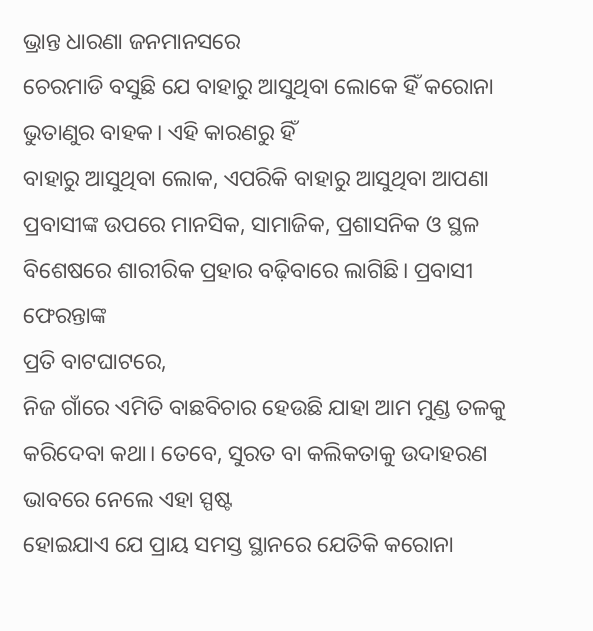ଭ୍ରାନ୍ତ ଧାରଣା ଜନମାନସରେ
ଚେରମାଡି ବସୁଛି ଯେ ବାହାରୁ ଆସୁଥିବା ଲୋକେ ହିଁ କରୋନା ଭୁତାଣୁର ବାହକ। ଏହି କାରଣରୁ ହିଁ
ବାହାରୁ ଆସୁଥିବା ଲୋକ, ଏପରିକି ବାହାରୁ ଆସୁଥିବା ଆପଣା ପ୍ରବାସୀଙ୍କ ଉପରେ ମାନସିକ, ସାମାଜିକ, ପ୍ରଶାସନିକ ଓ ସ୍ଥଳ ବିଶେଷରେ ଶାରୀରିକ ପ୍ରହାର ବଢ଼ିବାରେ ଲାଗିଛି। ପ୍ରବାସୀ ଫେରନ୍ତାଙ୍କ
ପ୍ରତି ବାଟଘାଟରେ,
ନିଜ ଗାଁରେ ଏମିତି ବାଛବିଚାର ହେଉଛି ଯାହା ଆମ ମୁଣ୍ଡ ତଳକୁ
କରିଦେବା କଥା। ତେବେ, ସୁରତ ବା କଲିକତାକୁ ଉଦାହରଣ ଭାବରେ ନେଲେ ଏହା ସ୍ପଷ୍ଟ
ହୋଇଯାଏ ଯେ ପ୍ରାୟ ସମସ୍ତ ସ୍ଥାନରେ ଯେତିକି କରୋନା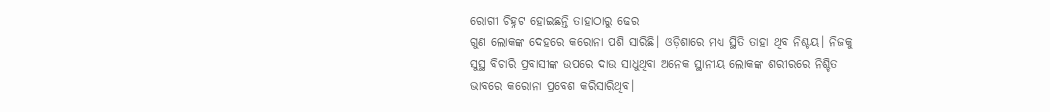ରୋଗୀ ଚିହ୍ନଟ ହୋଇଛନ୍ତି ତାହାଠାରୁ ଢେର
ଗୁଣ ଲୋକଙ୍କ ଦେହରେ କରୋନା ପଶି ସାରିଛି। ଓଡ଼ିଶାରେ ମଧ୍ୟ ସ୍ଥିତି ତାହା ଥିବ ନିଶ୍ଚୟ। ନିଜକୁ
ସୁସ୍ଥ ବିଚାରି ପ୍ରବାସୀଙ୍କ ଉପରେ ଦାଉ ସାଧୁଥିବା ଅନେକ ସ୍ଥାନୀୟ ଲୋକଙ୍କ ଶରୀରରେ ନିଶ୍ଚିତ
ଭାବରେ କରୋନା ପ୍ରବେଶ କରିସାରିଥିବ।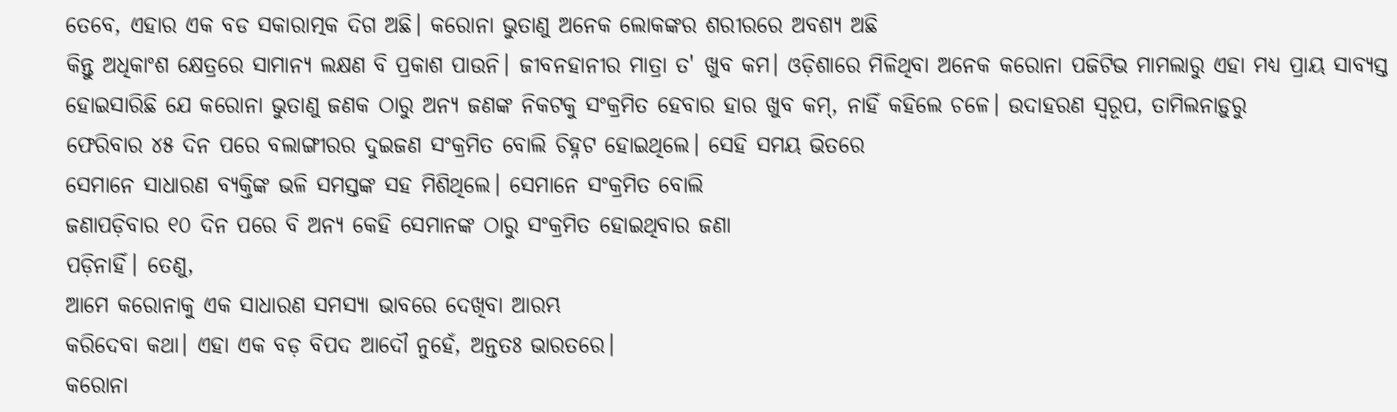ତେବେ, ଏହାର ଏକ ବଡ ସକାରାତ୍ମକ ଦିଗ ଅଛି। କରୋନା ଭୁତାଣୁ ଅନେକ ଲୋକଙ୍କର ଶରୀରରେ ଅବଶ୍ୟ ଅଛି
କିନ୍ତୁ ଅଧିକାଂଶ କ୍ଷେତ୍ରରେ ସାମାନ୍ଯ ଲକ୍ଷଣ ବି ପ୍ରକାଶ ପାଉନି। ଜୀବନହାନୀର ମାତ୍ରା ତ' ଖୁବ କମ। ଓଡ଼ିଶାରେ ମିଳିଥିବା ଅନେକ କରୋନା ପଜିଟିଭ ମାମଲାରୁ ଏହା ମଧ୍ୟ ପ୍ରାୟ ସାବ୍ୟସ୍ତ
ହୋଇସାରିଛି ଯେ କରୋନା ଭୁତାଣୁ ଜଣକ ଠାରୁ ଅନ୍ୟ ଜଣଙ୍କ ନିକଟକୁ ସଂକ୍ରମିତ ହେବାର ହାର ଖୁବ କମ୍, ନାହିଁ କହିଲେ ଚଳେ। ଉଦାହରଣ ସ୍ୱରୂପ, ତାମିଲନାଡ଼ୁରୁ
ଫେରିବାର ୪୫ ଦିନ ପରେ ବଲାଙ୍ଗୀରର ଦୁଇଜଣ ସଂକ୍ରମିତ ବୋଲି ଚିହ୍ନଟ ହୋଇଥିଲେ। ସେହି ସମୟ ଭିତରେ
ସେମାନେ ସାଧାରଣ ବ୍ୟକ୍ତିଙ୍କ ଭଳି ସମସ୍ତଙ୍କ ସହ ମିଶିଥିଲେ। ସେମାନେ ସଂକ୍ରମିତ ବୋଲି
ଜଣାପଡ଼ିବାର ୧୦ ଦିନ ପରେ ବି ଅନ୍ୟ କେହି ସେମାନଙ୍କ ଠାରୁ ସଂକ୍ରମିତ ହୋଇଥିବାର ଜଣା
ପଡ଼ିନାହିଁ। ତେଣୁ,
ଆମେ କରୋନାକୁ ଏକ ସାଧାରଣ ସମସ୍ୟା ଭାବରେ ଦେଖିବା ଆରମ୍ଭ
କରିଦେବା କଥା। ଏହା ଏକ ବଡ଼ ବିପଦ ଆଦୌ ନୁହେଁ, ଅନ୍ତତଃ ଭାରତରେ।
କରୋନା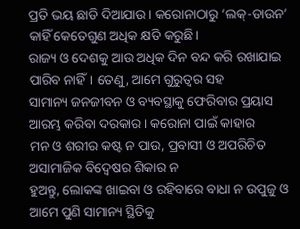ପ୍ରତି ଭୟ ଛାଡି ଦିଆଯାଉ। କରୋନାଠାରୁ ‘ଲକ୍-ଡାଉନ’ କାହିଁ କେତେଗୁଣ ଅଧିକ କ୍ଷତି କରୁଛି।
ରାଜ୍ୟ ଓ ଦେଶକୁ ଆଉ ଅଧିକ ଦିନ ବନ୍ଦ କରି ରଖାଯାଇ ପାରିବ ନାହିଁ। ତେଣୁ, ଆମେ ଗୁରୁତ୍ୱର ସହ
ସାମାନ୍ୟ ଜନଜୀବନ ଓ ବ୍ୟବସ୍ଥାକୁ ଫେରିବାର ପ୍ରୟାସ ଆରମ୍ଭ କରିବା ଦରକାର। କରୋନା ପାଇଁ କାହାର
ମନ ଓ ଶରୀର କଷ୍ଟ ନ ପାଉ, ପ୍ରବାସୀ ଓ ଅପରିଚିତ ଅସାମାଜିକ ବିଦ୍ୱେଷର ଶିକାର ନ
ହୁଅନ୍ତୁ, ଲୋକଙ୍କ ଖାଇବା ଓ ରହିବାରେ ବାଧା ନ ଉପୁଜୁ ଓ ଆମେ ପୁଣି ସାମାନ୍ୟ ସ୍ଥିତିକୁ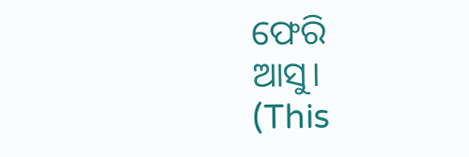ଫେରି
ଆସୁ।
(This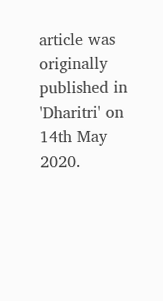article was originally published in 'Dharitri' on 14th May 2020.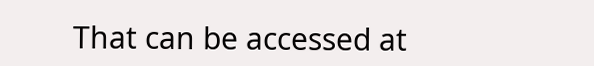That can be accessed at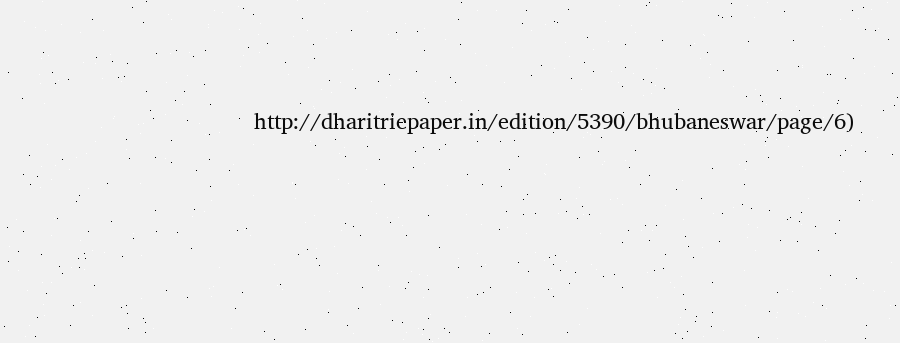http://dharitriepaper.in/edition/5390/bhubaneswar/page/6)